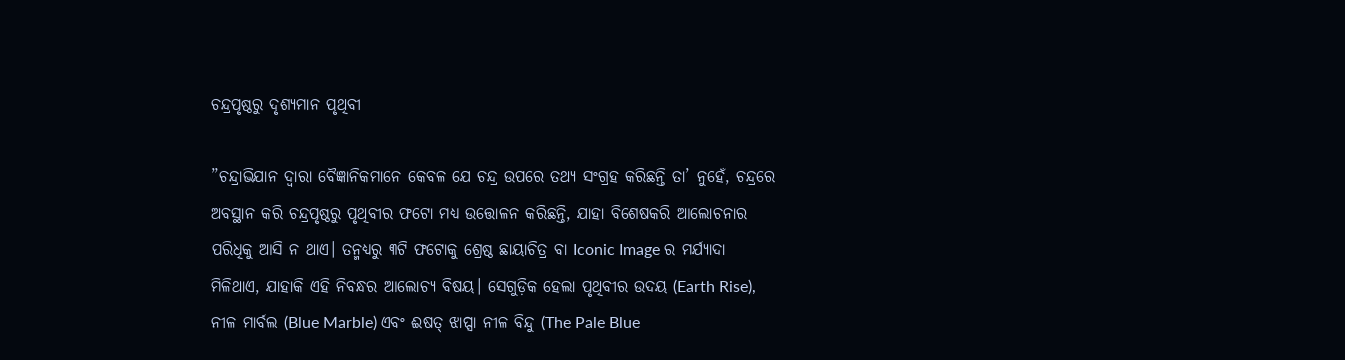ଚନ୍ଦ୍ରପୃଷ୍ଠରୁ ଦୃଶ୍ୟମାନ ପୃଥିବୀ

”ଚନ୍ଦ୍ରାଭିଯାନ ଦ୍ୱାରା ବୈଜ୍ଞାନିକମାନେ କେବଳ ଯେ ଚନ୍ଦ୍ର ଉପରେ ତଥ୍ୟ ସଂଗ୍ରହ କରିଛନ୍ତି ତା’ ନୁହେଁ, ଚନ୍ଦ୍ରରେ ଅବସ୍ଥାନ କରି ଚନ୍ଦ୍ରପୃଷ୍ଠରୁ ପୃଥିବୀର ଫଟୋ ମଧ୍ୟ ଉତ୍ତୋଳନ କରିଛନ୍ତି, ଯାହା ବିଶେଷକରି ଆଲୋଚନାର ପରିଧିକୁ ଆସି ନ ଥାଏ। ତନ୍ମଧ୍ୟରୁ ୩ଟି ଫଟୋକୁ ଶ୍ରେଷ୍ଠ ଛାୟାଚିତ୍ର ବା Iconic Image ର ମର୍ଯ୍ୟାଦା ମିଳିଥାଏ, ଯାହାକି ଏହି ନିବନ୍ଧର ଆଲୋଚ୍ୟ ବିଷୟ। ସେଗୁଡ଼ିକ ହେଲା ପୃଥିବୀର ଉଦୟ (Earth Rise), ନୀଳ ମାର୍ବଲ (Blue Marble) ଏବଂ ଈଷତ୍‌ ଝାପ୍ସା ନୀଳ ବିନ୍ଦୁ (The Pale Blue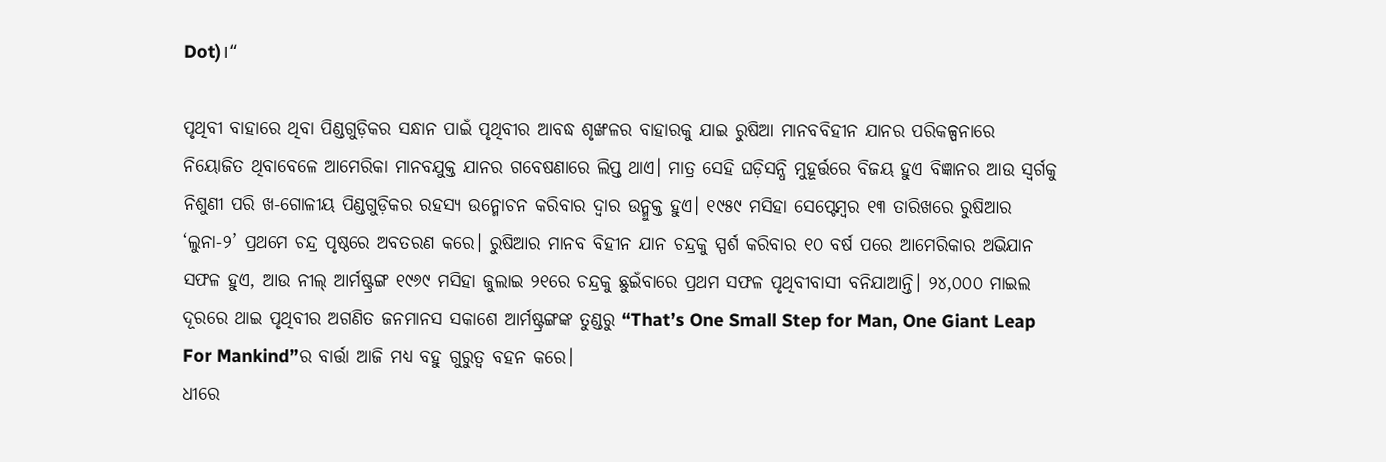Dot)।“

ପୃଥିବୀ ବାହାରେ ଥିବା ପିଣ୍ଡଗୁଡ଼ିକର ସନ୍ଧାନ ପାଇଁ ପୃଥିବୀର ଆବଦ୍ଧ ଶୃଙ୍ଖଳର ବାହାରକୁ ଯାଇ ରୁଷିଆ ମାନବବିହୀନ ଯାନର ପରିକଳ୍ପନାରେ ନିୟୋଜିତ ଥିବାବେଳେ ଆମେରିକା ମାନବଯୁକ୍ତ ଯାନର ଗବେଷଣାରେ ଲିପ୍ତ ଥାଏ। ମାତ୍ର ସେହି ଘଡ଼ିସନ୍ଧି ମୁହୂର୍ତ୍ତରେ ବିଜୟ ହୁଏ ବିଜ୍ଞାନର ଆଉ ସ୍ବର୍ଗକୁ ନିଶୁଣୀ ପରି ଖ-ଗୋଳୀୟ ପିଣ୍ଡଗୁଡ଼ିକର ରହସ୍ୟ ଉନ୍ମୋଚନ କରିବାର ଦ୍ୱାର ଉନ୍ମୁକ୍ତ ହୁଏ। ୧୯୫୯ ମସିହା ସେପ୍ଟେମ୍ବର ୧୩ ତାରିଖରେ ରୁଷିଆର ‘ଲୁନା-୨’ ପ୍ରଥମେ ଚନ୍ଦ୍ର ପୃଷ୍ଠରେ ଅବତରଣ କରେ। ରୁଷିଆର ମାନବ ବିହୀନ ଯାନ ଚନ୍ଦ୍ରକୁ ସ୍ପର୍ଶ କରିବାର ୧୦ ବର୍ଷ ପରେ ଆମେରିକାର ଅଭିଯାନ ସଫଳ ହୁଏ, ଆଉ ନୀଲ୍‌ ଆର୍ମଷ୍ଟ୍ରଙ୍ଗ ୧୯୬୯ ମସିହା ଜୁଲାଇ ୨୧ରେ ଚନ୍ଦ୍ରକୁ ଛୁଇଁବାରେ ପ୍ରଥମ ସଫଳ ପୃଥିବୀବାସୀ ବନିଯାଆନ୍ତି। ୨୪,୦୦୦ ମାଇଲ ଦୂରରେ ଥାଇ ପୃଥିବୀର ଅଗଣିତ ଜନମାନସ ସକାଶେ ଆର୍ମଷ୍ଟ୍ରଙ୍ଗଙ୍କ ତୁଣ୍ଡରୁ “That’s One Small Step for Man, One Giant Leap For Mankind”ର ବାର୍ତ୍ତା ଆଜି ମଧ୍ୟ ବହୁ ଗୁରୁତ୍ୱ ବହନ କରେ।
ଧୀରେ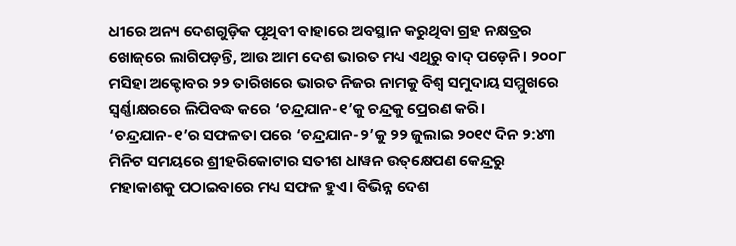ଧୀରେ ଅନ୍ୟ ଦେଶଗୁଡ଼ିକ ପୃଥିବୀ ବାହାରେ ଅବସ୍ଥାନ କରୁଥିବା ଗ୍ରହ ନକ୍ଷତ୍ରର ଖୋଜ୍‌ରେ ଲାଗିପଡ଼ନ୍ତି, ଆଉ ଆମ ଦେଶ ଭାରତ ମଧ୍ୟ ଏଥିରୁ ବାଦ୍‌ ପଡ଼େନି। ୨୦୦୮ ମସିହା ଅକ୍ଟୋବର ୨୨ ତାରିଖରେ ଭାରତ ନିଜର ନାମକୁ ବିଶ୍ୱ ସମୁଦାୟ ସମ୍ମୁଖରେ ସ୍ବର୍ଣ୍ଣାକ୍ଷରରେ ଲିପିବଦ୍ଧ କରେ ‘ଚନ୍ଦ୍ରଯାନ-୧’କୁ ଚନ୍ଦ୍ରକୁ ପ୍ରେରଣ କରି। ‘ଚନ୍ଦ୍ରଯାନ-୧’ର ସଫଳତା ପରେ ‘ଚନ୍ଦ୍ରଯାନ-୨’କୁ ୨୨ ଜୁଲାଇ ୨୦୧୯ ଦିନ ୨:୪୩ ମିନିଟ ସମୟରେ ଶ୍ରୀହରିକୋଟାର ସତୀଶ ଧାୱନ ଉତ୍‌କ୍ଷେପଣ କେନ୍ଦ୍ରରୁ ମହାକାଶକୁ ପଠାଇବାରେ ମଧ୍ୟ ସଫଳ ହୁଏ। ବିଭିନ୍ନ ଦେଶ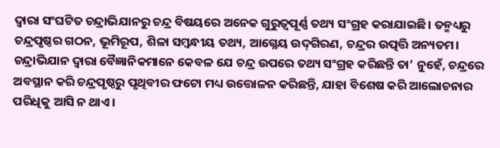ଦ୍ବାରା ସଂଘଟିତ ଚନ୍ଦ୍ରାଭିଯାନରୁ ଚନ୍ଦ୍ର ବିଷୟରେ ଅନେକ ଗୁରୁତ୍ୱପୂର୍ଣ୍ଣ ତଥ୍ୟ ସଂଗ୍ରହ କରାଯାଇଛି। ତନ୍ମଧ୍ୟରୁ ଚନ୍ଦ୍ରପୃଷ୍ଠର ଗଠନ, ଭୂମିରୂପ, ଶିଳା ସମ୍ବନ୍ଧୀୟ ତଥ୍ୟ, ଆଗ୍ନେୟ ଉଦ୍‌ଗିରଣ, ଚନ୍ଦ୍ରର ଉତ୍ପତ୍ତି ଅନ୍ୟତମ।
ଚନ୍ଦ୍ରାଭିଯାନ ଦ୍ୱାରା ବୈଜ୍ଞାନିକମାନେ କେବଳ ଯେ ଚନ୍ଦ୍ର ଉପରେ ତଥ୍ୟ ସଂଗ୍ରହ କରିଛନ୍ତି ତା’ ନୁହେଁ, ଚନ୍ଦ୍ରରେ ଅବସ୍ଥାନ କରି ଚନ୍ଦ୍ରପୃଷ୍ଠରୁ ପୃଥିବୀର ଫଟୋ ମଧ୍ୟ ଉତ୍ତୋଳନ କରିଛନ୍ତି, ଯାହା ବିଶେଷ କରି ଆଲୋଚନାର ପରିଧିକୁ ଆସି ନ ଥାଏ।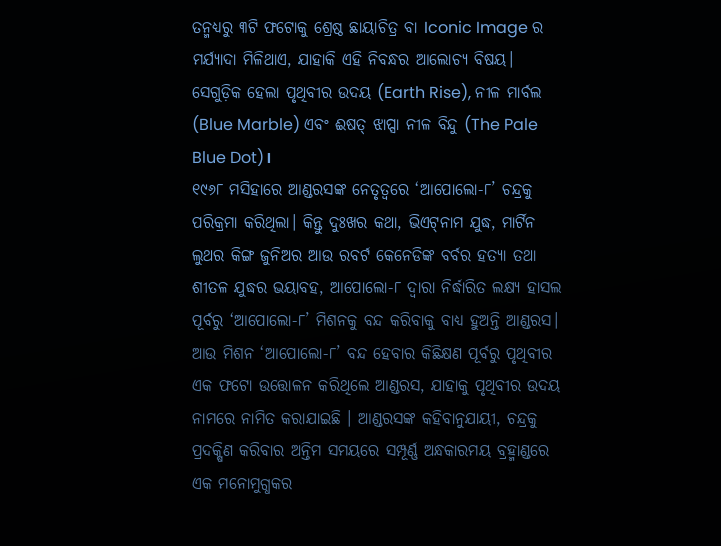ତନ୍ମଧ୍ୟରୁ ୩ଟି ଫଟୋକୁ ଶ୍ରେଷ୍ଠ ଛାୟାଚିତ୍ର ବା Iconic Image ର ମର୍ଯ୍ୟାଦା ମିଳିଥାଏ, ଯାହାକି ଏହି ନିବନ୍ଧର ଆଲୋଚ୍ୟ ବିଷୟ। ସେଗୁଡ଼ିକ ହେଲା ପୃଥିବୀର ଉଦୟ (Earth Rise), ନୀଳ ମାର୍ବଲ (Blue Marble) ଏବଂ ଈଷତ୍‌ ଝାପ୍ସା ନୀଳ ବିନ୍ଦୁ (The Pale Blue Dot)।
୧୯୬୮ ମସିହାରେ ଆଣ୍ଡରସଙ୍କ ନେତୃତ୍ୱରେ ‘ଆପୋଲୋ-୮’ ଚନ୍ଦ୍ରକୁ ପରିକ୍ରମା କରିଥିଲା। କିନ୍ତୁ ଦୁଃଖର କଥା, ଭିଏଟ୍‌ନାମ ଯୁଦ୍ଧ, ମାର୍ଟିନ ଲୁଥର କିଙ୍ଗ ଜୁନିଅର ଆଉ ରବର୍ଟ କେନେଡିଙ୍କ ବର୍ବର ହତ୍ୟା ତଥା ଶୀତଳ ଯୁଦ୍ଧର ଭୟାବହ, ଆପୋଲୋ-୮ ଦ୍ବାରା ନିର୍ଦ୍ଧାରିତ ଲକ୍ଷ୍ୟ ହାସଲ ପୂର୍ବରୁ ‘ଆପୋଲୋ-୮’ ମିଶନକୁ ବନ୍ଦ କରିବାକୁ ବାଧ୍ୟ ହୁଅନ୍ତି ଆଣ୍ଡରସ। ଆଉ ମିଶନ ‘ଆପୋଲୋ-୮’ ବନ୍ଦ ହେବାର କିଛିକ୍ଷଣ ପୂର୍ବରୁ ପୃଥିବୀର ଏକ ଫଟୋ ଉତ୍ତୋଳନ କରିଥିଲେ ଆଣ୍ଡରସ, ଯାହାକୁ ପୃଥିବୀର ଉଦୟ ନାମରେ ନାମିତ କରାଯାଇଛି । ଆଣ୍ଡରସଙ୍କ କହିବାନୁଯାୟୀ, ଚନ୍ଦ୍ରକୁ ପ୍ରଦକ୍ଷିଣ କରିବାର ଅନ୍ତିମ ସମୟରେ ସମ୍ପୂର୍ଣ୍ଣ ଅନ୍ଧକାରମୟ ବ୍ରହ୍ମାଣ୍ଡରେ ଏକ ମନୋମୁଗ୍ଧକର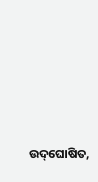ଉଦ୍‌ଘୋଷିତ,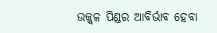ଉଜ୍ଜ୍ୱଳ ପିଣ୍ଡର ଆବିର୍ଭାବ ହେବା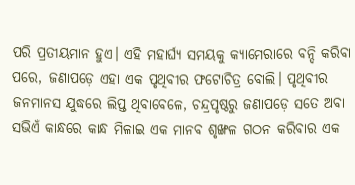ପରି ପ୍ରତୀୟମାନ ହୁଏ। ଏହି ମହାର୍ଘ୍ୟ ସମୟକୁ କ୍ୟାମେରାରେ ବନ୍ଦି କରିବା ପରେ, ଜଣାପଡ଼େ ଏହା ଏକ ପୃଥିବୀର ଫଟୋଚିତ୍ର ବୋଲି। ପୃଥିବୀର ଜନମାନସ ଯୁଦ୍ଧରେ ଲିପ୍ତ ଥିବାବେଳେ, ଚନ୍ଦ୍ରପୃଷ୍ଠରୁ ଜଣାପଡ଼େ ସତେ ଅବା ସଭିଏଁ କାନ୍ଧରେ କାନ୍ଧ ମିଳାଇ ଏକ ମାନବ ଶୃଙ୍ଖଳ ଗଠନ କରିବାର ଏକ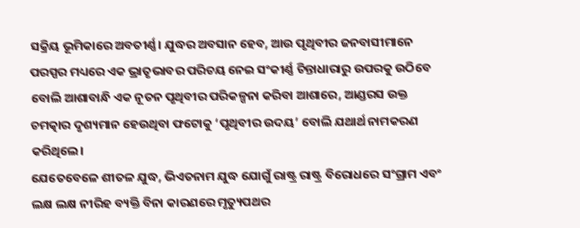ସକ୍ରିୟ ଭୂମିକାରେ ଅବତୀର୍ଣ୍ଣ। ଯୁଦ୍ଧର ଅବସାନ ହେବ, ଆଉ ପୃଥିବୀର ଜନବାସୀମାନେ ପରସ୍ପର ମଧ୍ୟରେ ଏକ ଭ୍ରାତୃଭାବର ପରିଚୟ ନେଇ ସଂକୀର୍ଣ୍ଣ ଚିନ୍ତାଧାରାରୁ ଉପରକୁ ଉଠିବେ ବୋଲି ଆଶାବାନ୍ଧି ଏକ ନୂତନ ପୃଥିବୀର ପରିକଳ୍ପନା କରିବା ଆଶାରେ, ଆଣ୍ଡରସ ଉକ୍ତ ଚମତ୍କାର ଦୃଶ୍ୟମାନ ହେଉଥିବା ଫଟୋକୁ ‘ପୃଥିବୀର ଉଦୟ’ ବୋଲି ଯଥାର୍ଥ ନାମକରଣ କରିଥିଲେ।
ଯେତେବେଳେ ଶୀତଳ ଯୁଦ୍ଧ, ଭିଏତନାମ ଯୁଦ୍ଧ ଯୋଗୁଁ ରାଷ୍ଟ୍ର ରାଷ୍ଟ୍ର ବିରୋଧରେ ସଂଗ୍ରାମ ଏବଂ ଲକ୍ଷ ଲକ୍ଷ ନୀରିହ ବ୍ୟକ୍ତି ବିନା କାରଣରେ ମୃତ୍ୟୁପଥର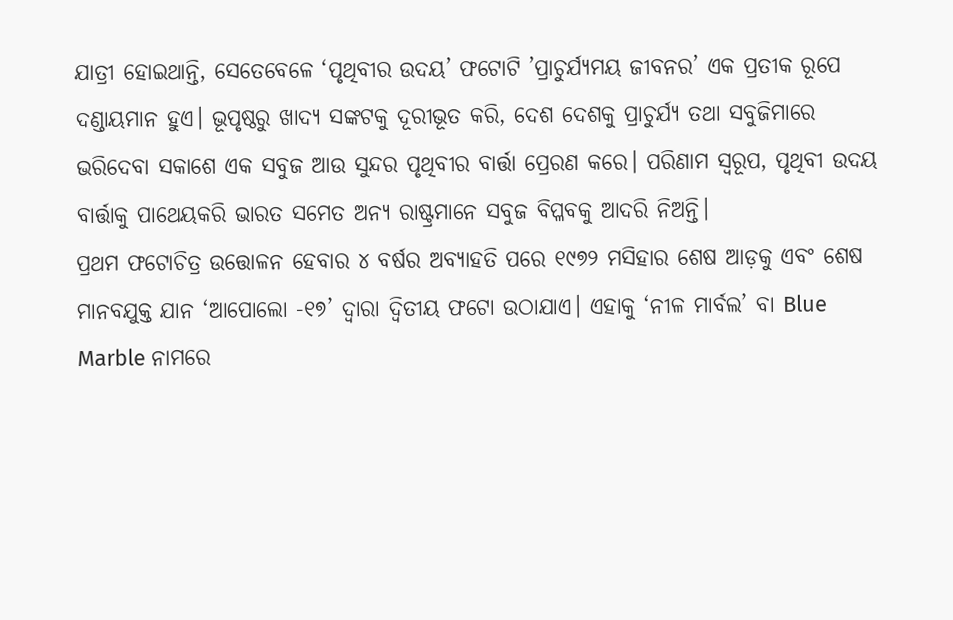ଯାତ୍ରୀ ହୋଇଥାନ୍ତି, ସେତେବେଳେ ‘ପୃଥିବୀର ଉଦୟ’ ଫଟୋଟି ’ପ୍ରାଚୁର୍ଯ୍ୟମୟ ଜୀବନର’ ଏକ ପ୍ରତୀକ ରୂପେ ଦଣ୍ଡାୟମାନ ହୁଏ। ଭୂପୃଷ୍ଠରୁ ଖାଦ୍ୟ ସଙ୍କଟକୁ ଦୂରୀଭୂତ କରି, ଦେଶ ଦେଶକୁ ପ୍ରାଚୁର୍ଯ୍ୟ ତଥା ସବୁଜିମାରେ ଭରିଦେବା ସକାଶେ ଏକ ସବୁଜ ଆଉ ସୁନ୍ଦର ପୃଥିବୀର ବାର୍ତ୍ତା ପ୍ରେରଣ କରେ। ପରିଣାମ ସ୍ବରୂପ, ପୃଥିବୀ ଉଦୟ ବାର୍ତ୍ତାକୁ ପାଥେୟକରି ଭାରତ ସମେତ ଅନ୍ୟ ରାଷ୍ଟ୍ରମାନେ ସବୁଜ ବିପ୍ଳବକୁ ଆଦରି ନିଅନ୍ତି।
ପ୍ରଥମ ଫଟୋଚିତ୍ର ଉତ୍ତୋଳନ ହେବାର ୪ ବର୍ଷର ଅବ୍ୟାହତି ପରେ ୧୯୭୨ ମସିହାର ଶେଷ ଆଡ଼କୁ ଏବଂ ଶେଷ ମାନବଯୁକ୍ତ ଯାନ ‘ଆପୋଲୋ -୧୭’ ଦ୍ୱାରା ଦ୍ୱିତୀୟ ଫଟୋ ଉଠାଯାଏ। ଏହାକୁ ‘ନୀଳ ମାର୍ବଲ’ ବା Blue Marble ନାମରେ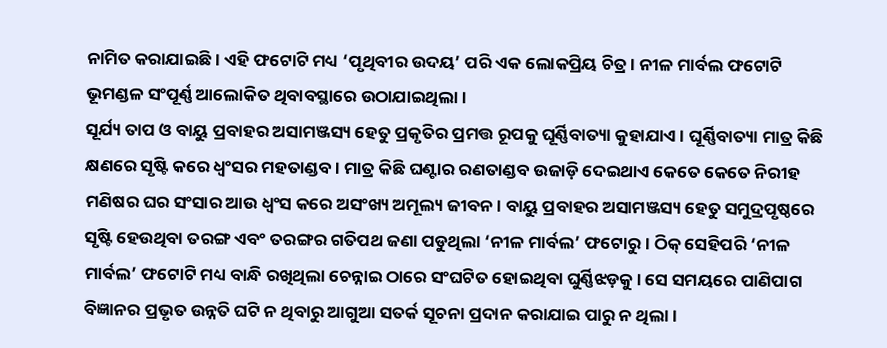ନାମିତ କରାଯାଇଛି। ଏହି ଫଟୋଟି ମଧ୍ୟ ‘ପୃଥିବୀର ଉଦୟ’ ପରି ଏକ ଲୋକପ୍ରିୟ ଚିତ୍ର। ନୀଳ ମାର୍ବଲ ଫଟୋଟି ଭୂମଣ୍ଡଳ ସଂପୂର୍ଣ୍ଣ ଆଲୋକିତ ଥିବାବସ୍ଥାରେ ଉଠାଯାଇଥିଲା।
ସୂର୍ଯ୍ୟ ତାପ ଓ ବାୟୁ ପ୍ରବାହର ଅସାମଞ୍ଜସ୍ୟ ହେତୁ ପ୍ରକୃତିର ପ୍ରମତ୍ତ ରୂପକୁ ଘୂର୍ଣ୍ଣିବାତ୍ୟା କୁହାଯାଏ। ଘୂର୍ଣ୍ଣିବାତ୍ୟା ମାତ୍ର କିଛି କ୍ଷଣରେ ସୃଷ୍ଟି କରେ ଧ୍ୱଂସର ମହତାଣ୍ଡବ। ମାତ୍ର କିଛି ଘଣ୍ଟାର ରଣତାଣ୍ଡବ ଉଜାଡ଼ି ଦେଇଥାଏ କେତେ କେତେ ନିରୀହ ମଣିଷର ଘର ସଂସାର ଆଉ ଧ୍ୱଂସ କରେ ଅସଂଖ୍ୟ ଅମୂଲ୍ୟ ଜୀବନ। ବାୟୁ ପ୍ରବାହର ଅସାମଞ୍ଜସ୍ୟ ହେତୁ ସମୁଦ୍ରପୃଷ୍ଠରେ ସୃଷ୍ଟି ହେଉଥିବା ତରଙ୍ଗ ଏବଂ ତରଙ୍ଗର ଗତିପଥ ଜଣା ପଡୁଥିଲା ‘ନୀଳ ମାର୍ବଲ’ ଫଟୋରୁ। ଠିକ୍‌ ସେହିପରି ‘ନୀଳ ମାର୍ବଲ’ ଫଟୋଟି ମଧ୍ୟ ବାନ୍ଧି ରଖିଥିଲା ଚେନ୍ନାଇ ଠାରେ ସଂଘଟିତ ହୋଇଥିବା ଘୁର୍ଣ୍ଣିଝଡ଼କୁ। ସେ ସମୟରେ ପାଣିପାଗ ବିଜ୍ଞାନର ପ୍ରଭୃତ ଉନ୍ନତି ଘଟି ନ ଥିବାରୁ ଆଗୁଆ ସତର୍କ ସୂଚନା ପ୍ରଦାନ କରାଯାଇ ପାରୁ ନ ଥିଲା।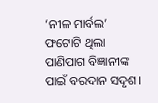‘ନୀଳ ମାର୍ବଲ’ ଫଟୋଟି ଥିଲା ପାଣିପାଗ ବିଜ୍ଞାନୀଙ୍କ ପାଇଁ ବରଦାନ ସଦୃଶ।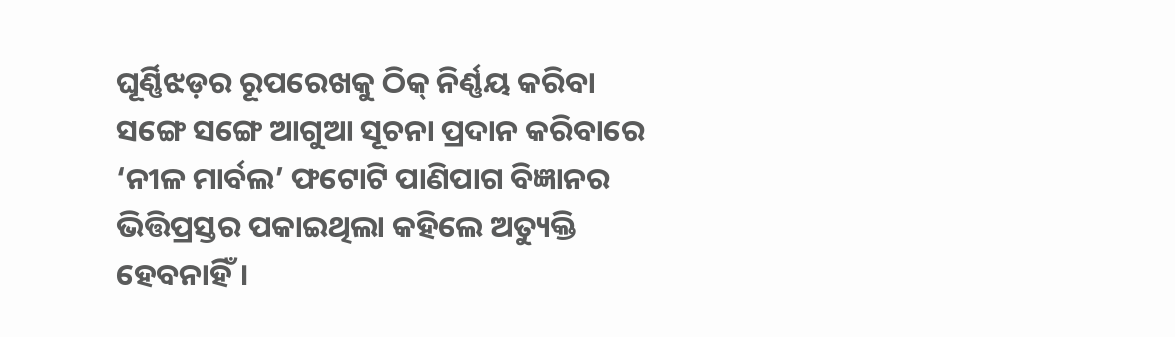ଘୂର୍ଣ୍ଣିଝଡ଼ର ରୂପରେଖକୁ ଠିକ୍‌ ନିର୍ଣ୍ଣୟ କରିବା ସଙ୍ଗେ ସଙ୍ଗେ ଆଗୁଆ ସୂଚନା ପ୍ରଦାନ କରିବାରେ ‘ନୀଳ ମାର୍ବଲ’ ଫଟୋଟି ପାଣିପାଗ ବିଜ୍ଞାନର ଭିତ୍ତିପ୍ରସ୍ତର ପକାଇଥିଲା କହିଲେ ଅତ୍ୟୁକ୍ତି ହେବନାହିଁ।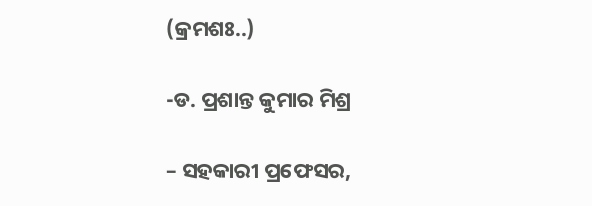(କ୍ରମଶଃ..)

-ଡ. ପ୍ରଶାନ୍ତ କୁମାର ମିଶ୍ର

– ସହକାରୀ ପ୍ରଫେସର,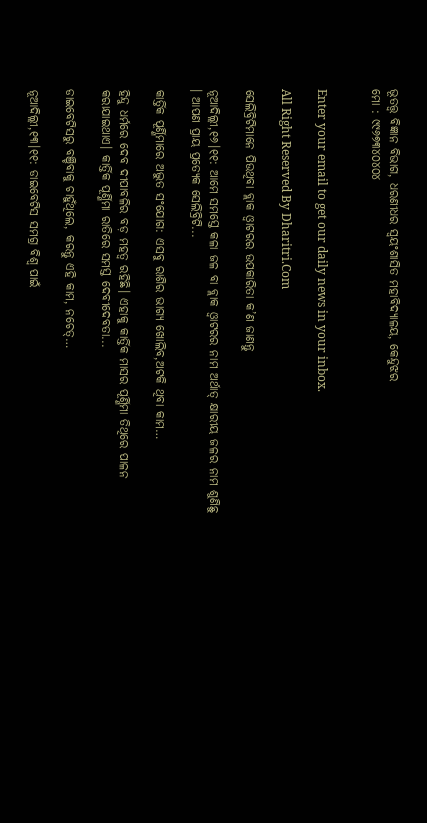ଭୂତତ୍ତ୍ୱ ବିଜ୍ଞାନ ବିଭାଗ, ଧରଣୀଧର ସ୍ବୟଂଶାସିତ ମହାବିଦ୍ୟାଳୟ, କେନ୍ଦୁଝର
ମୋ : ୯୯୬୭୩୪୦୪୦୪


Enter your email to get our daily news in your inbox.

All Right Reserved By Dharitri.Com

ସେଲିବ୍ରିଟିମାନେ ପିଉଥିବା ବ୍ଲାକ ଓ୍ବାଟରର ଉପକାରିତା କ’ଣ ଜାଣନ୍ତୁ

ନୂଆଦିଲ୍ଲୀ,୧୬।୧୧: ଆମେ ସମସ୍ତେ କଳା ଜଳ ବା ବ୍ଲାକ ଓ୍ବାଟରର ନାମ ଅର୍ଥାତ୍‌ କ୍ଷାରୀୟ ଜଳର ନାମ ଶୁଣିଛୁ । ଆପଣ ପ୍ରାୟ ପ୍ରତ୍ୟେକ ସେଲିବ୍ରିଟି...

କାର୍ତ୍ତିକ ପୂର୍ଣ୍ଣିମାରେ ଅଦ୍ଭୁତ ସଂଯୋଗ: ଏସବୁ ରାଶିର ଭାଗ୍ୟ ଖୋଲିବ,ଅଟକି ଥିବା କାମ…

ହିନ୍ଦୁ ଧର୍ମରେ ଦେବ ଦୀପାବଳିର ବଡ଼ ମହତ୍ୱ ରହିଛି। ଏହାକୁ କାର୍ତ୍ତିକ ମାସର ପୂର୍ଣ୍ଣିମା ତିଥିରେ ପାଳନ କରାଯାଇଥାଏ। କାର୍ତ୍ତିକ ପୂର୍ଣ୍ଣିମା ରାତିରେ ସମସ୍ତ ଦେବୀଦେବତା...

ଡାଇବେଟିସରୁ ବଞ୍ଚିବାକୁ ଚାହୁଁଥିଲେ, କରନ୍ତୁ ଏହି କାମ, ନଚେତ୍‌…

ନୂଆଦିଲ୍ଲୀ,୧୩।୧୧: ଡାଇବେଟିସ ସମଗ୍ର ବିଶ୍ୱ ପାଇଁ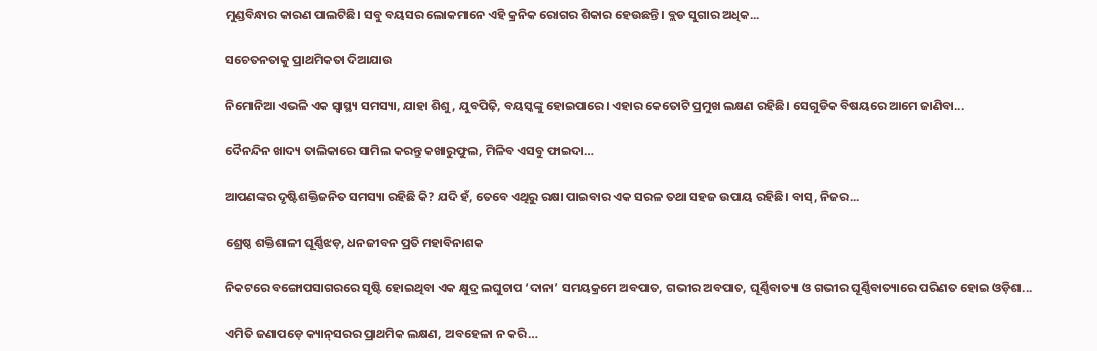ମୁଣ୍ଡବିନ୍ଧାର କାରଣ ପାଲଟିଛି। ସବୁ ବୟସର ଲୋକମାନେ ଏହି କ୍ରନିକ ରୋଗର ଶିକାର ହେଉଛନ୍ତି। ବ୍ଲଡ ସୁଗାର ଅଧିକ...

ସଚେତନତାକୁ ପ୍ରାଥମିକତା ଦିଆଯାଉ

ନିମୋନିଆ ଏଭଳି ଏକ ସ୍ବାସ୍ଥ୍ୟ ସମସ୍ୟା, ଯାହା ଶିଶୁ, ଯୁବପିଢ଼ି, ବୟସ୍କଙ୍କୁ ହୋଇପାରେ। ଏହାର କେତୋଟି ପ୍ରମୁଖ ଲକ୍ଷଣ ରହିଛି। ସେଗୁଡିକ ବିଷୟରେ ଆମେ ଜାଣିବା...

ଦୈନନ୍ଦିନ ଖାଦ୍ୟ ତାଲିକାରେ ସାମିଲ କରନ୍ତୁ କଖାରୁଫୁଲ, ମିଳିବ ଏସବୁ ଫାଇଦା…

ଆପଣଙ୍କର ଦୃଷ୍ଟିଶକ୍ତିଜନିତ ସମସ୍ୟା ରହିଛି କି? ଯଦି ହଁ, ତେବେ ଏଥିରୁ ରକ୍ଷା ପାଇବାର ଏକ ସରଳ ତଥା ସହଜ ଉପାୟ ରହିଛି। ବାସ୍‌, ନିଜର...

ଶ୍ରେଷ୍ଠ ଶକ୍ତିଶାଳୀ ଘୂର୍ଣ୍ଣିଝଡ଼, ଧନଜୀବନ ପ୍ରତି ମହାବିନାଶକ

ନିକଟରେ ବଙ୍ଗୋପସାଗରରେ ସୃଷ୍ଟି ହୋଇଥିବା ଏକ କ୍ଷୁଦ୍ର ଲଘୁଚାପ ‘ଦାନା’ ସମୟକ୍ରମେ ଅବପାତ, ଗଭୀର ଅବପାତ, ଘୂର୍ଣ୍ଣିବାତ୍ୟା ଓ ଗଭୀର ଘୂର୍ଣ୍ଣିବାତ୍ୟାରେ ପରିଣତ ହୋଇ ଓଡ଼ିଶା...

ଏମିତି ଜଣାପଡ଼େ କ୍ୟାନ୍‌ସରର ପ୍ରାଥମିକ ଲକ୍ଷଣ, ଅବହେଳା ନ କରି…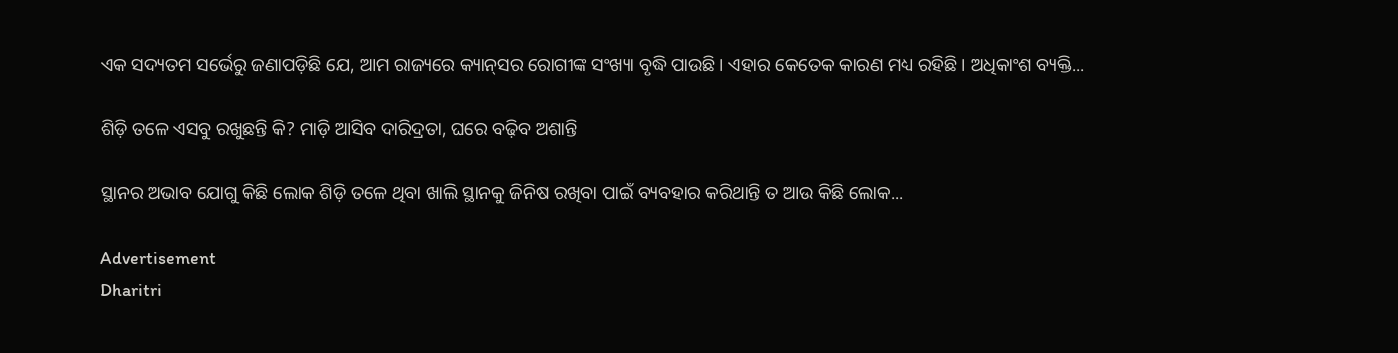ଏକ ସଦ୍ୟତମ ସର୍ଭେରୁ ଜଣାପଡ଼ିଛି ଯେ, ଆମ ରାଜ୍ୟରେ କ୍ୟାନ୍‌ସର ରୋଗୀଙ୍କ ସଂଖ୍ୟା ବୃଦ୍ଧି ପାଉଛି। ଏହାର କେତେକ କାରଣ ମଧ୍ୟ ରହିଛି। ଅଧିକାଂଶ ବ୍ୟକ୍ତି...

ଶିଡ଼ି ତଳେ ଏସବୁ ରଖୁଛନ୍ତି କି? ମାଡ଼ି ଆସିବ ଦାରିଦ୍ରତା, ଘରେ ବଢ଼ିବ ଅଶାନ୍ତି

ସ୍ଥାନର ଅଭାବ ଯୋଗୁ କିଛି ଲୋକ ଶିଡ଼ି ତଳେ ଥିବା ଖାଲି ସ୍ଥାନକୁ ଜିନିଷ ରଖିବା ପାଇଁ ବ୍ୟବହାର କରିଥାନ୍ତି ତ ଆଉ କିଛି ଲୋକ...

Advertisement
Dharitri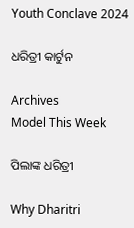Youth Conclave 2024

ଧରିତ୍ରୀ କାର୍ଟୁନ

Archives
Model This Week

ପିଲାଙ୍କ ଧରିତ୍ରୀ

Why Dharitri